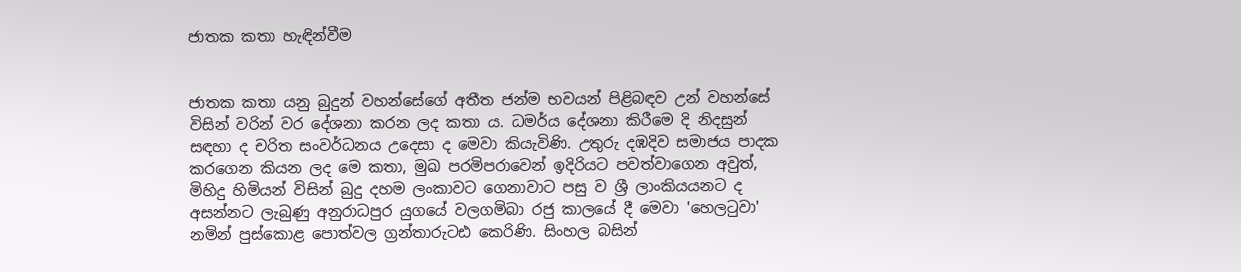ජාතක කතා හැඳින්වීම


ජාතක කතා යනු බුදුන් වහන්සේගේ අතීත ජන්ම භවයන් පිළිබඳව උන් වහන්සේ විසින් වරින් වර දේශනා කරන ලද කතා ය. ධමර්ය දේශනා කිරීමෙ දි නිදසුන් සඳහා ද චරිත සංවර්ධනය උදෙසා ද මෙවා කියැවිණි. උතුරු දඹදිව සමාජය පාදක කරගෙන කියන ලද මෙ කතා, මුඛ පරමිපරාවෙන් ඉදිරියට පවත්වාගෙන අවුත්, මිහිදු හිමියන් විසින් බුදු දහම ලංකාවට ගෙනාවාට පසු ව ශ්‍රී ලාංකියයනට ද අසන්නට ලැබුණු අනුරාධපුර යුගයේ වලගමිබා රජු කාලයේ දී මෙවා 'හෙලටුවා' නමින් පුස්‌කොළ පොත්වල ග්‍රන්තාරුටඪ කෙරිණි. සිංහල බසින්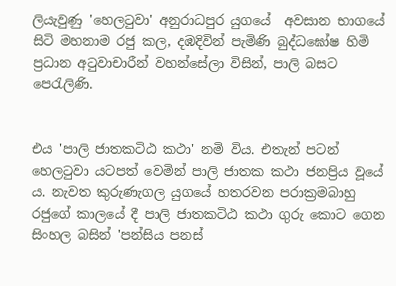ලියැවුණු 'හෙලටුවා' අනුරාධපුර යුගයේ  අවසාන භාගයේ සිටි මහනාම රජු කල, දඹදිවින් පැමිණි බුද්ධඝෝෂ හිමි ප්‍රධාන අටුවාචාරීන් වහන්සේලා විසින්, පාලි බසට පෙරැලිණි.


එය 'පාලි ජාතකටිඨ කථා' නමි විය. එතැන් පටන් හෙලටුවා යටපත් වෙමින් පාලි ජාතක කථා ජනප්‍රිය වූයේ ය. නැවත කුරුණැගල යුගයේ හතරවන පරාක්‍රමබාහු රජුගේ කාලයේ දී පාලි ජාතකටිඨ කථා ගුරු කොට ගෙන සිංහල බසින් 'පන්සිය පනස්‌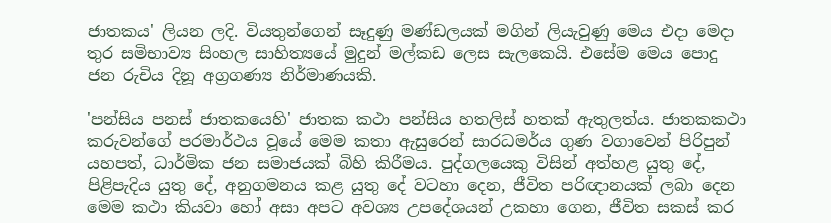ජාතකය' ලියන ලදි. වියතුන්ගෙන් සෑදුණු මණ්‌ඩලයක්‌ මගින් ලියැවුණු මෙය එදා මෙදා තුර සමිභාව්‍ය සිංහල සාහිත්‍යයේ මුදුන් මල්කඩ ලෙස සැලකෙයි. එසේම මෙය පොදු ජන රුචිය දිනූ අග්‍රගණ්‍ය නිර්මාණයකි.

'පන්සිය පනස්‌ ජාතකයෙහි' ජාතක කථා පන්සිය හතලිස්‌ හතක්‌ ඇතුලත්ය. ජාතකකථා කරුවන්ගේ පරමාර්ථය වූයේ මෙම කතා ඇසුරෙන් සාරධමර්ය ගුණ වගාවෙන් පිරිපුන් යහපත්, ධාර්මික ජන සමාජයක්‌ බිහි කිරීමය. පුද්ගලයෙකු විසින් අත්හළ යුතු දේ, පිළිපැදිය යුතු දේ, අනුගමනය කළ යුතු දේ වටහා දෙන, ජීවිත පරිඥානයක්‌ ලබා දෙන මෙම කථා කියවා හෝ අසා අපට අවශ්‍ය උපදේශයන් උකහා ගෙන, ජීවිත සකස්‌ කර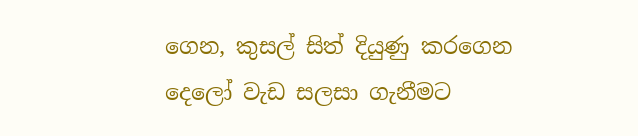ගෙන, කුසල් සිත් දියුණු කරගෙන දෙලෝ වැඩ සලසා ගැනීමට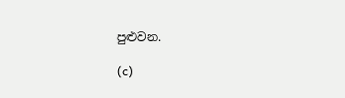පුළුවන.

(c)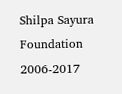Shilpa Sayura Foundation 2006-2017